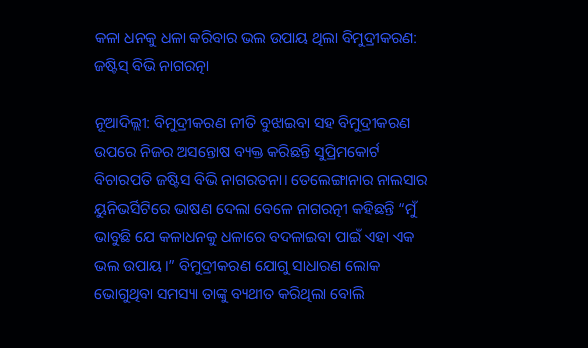କଳା ଧନକୁ ଧଳା କରିବାର ଭଲ ଉପାୟ ଥିଲା ବିମୁଦ୍ରୀକରଣ: ଜଷ୍ଟିସ୍ ବିଭି ନାଗରତ୍ନା

ନୂଆଦିଲ୍ଲୀ: ବିମୁଦ୍ରୀକରଣ ନୀତି ବୁଝାଇବା ସହ ବିମୁଦ୍ରୀକରଣ ଉପରେ ନିଜର ଅସନ୍ତୋଷ ବ୍ୟକ୍ତ କରିଛନ୍ତି ସୁପ୍ରିମକୋର୍ଟ ବିଚାରପତି ଜଷ୍ଟିସ ବିଭି ନାଗରତନା। ତେଲେଙ୍ଗାନାର ନାଲସାର ୟୁନିଭର୍ସିଟିରେ ଭାଷଣ ଦେଲା ବେଳେ ନାଗରତ୍ନୀ କହିଛନ୍ତି “ମୁଁ ଭାବୁଛି ଯେ କଳାଧନକୁ ଧଳାରେ ବଦଳାଇବା ପାଇଁ ଏହା ଏକ ଭଲ ଉପାୟ।” ବିମୁଦ୍ରୀକରଣ ଯୋଗୁ ସାଧାରଣ ଲୋକ ଭୋଗୁଥିବା ସମସ୍ୟା ତାଙ୍କୁ ବ୍ୟଥୀତ କରିଥିଲା ବୋଲି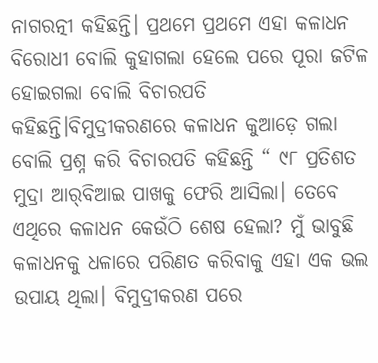ନାଗରତ୍ନୀ କହିଛନ୍ତି। ପ୍ରଥମେ ପ୍ରଥମେ ଏହା କଳାଧନ ବିରୋଧୀ ବୋଲି କୁହାଗଲା ହେଲେ ପରେ ପୂରା ଜଟିଳ ହୋଇଗଲା ବୋଲି ବିଚାରପତି କହିଛନ୍ତି।ବିମୁଦ୍ରୀକରଣରେ କଳାଧନ କୁଆଡ଼େ ଗଲା ବୋଲି ପ୍ରଶ୍ନ କରି ବିଚାରପତି କହିଛନ୍ତି “ ୯୮ ପ୍ରତିଶତ ମୁଦ୍ରା ଆର୍‌ବିଆଇ ପାଖକୁ ଫେରି ଆସିଲା। ତେବେ ଏଥିରେ କଳାଧନ କେଉଁଠି ଶେଷ ହେଲା? ମୁଁ ଭାବୁଛି କଳାଧନକୁ ଧଳାରେ ପରିଣତ କରିବାକୁ ଏହା ଏକ ଭଲ ଉପାୟ ଥିଲା। ବିମୁଦ୍ରୀକରଣ ପରେ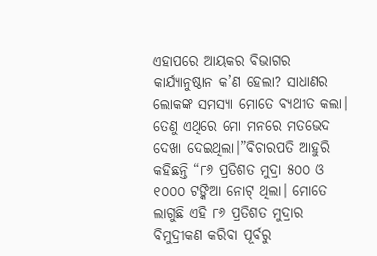ଏହାପରେ ଆୟକର ବିଭାଗର କାର୍ଯ୍ୟାନୁଷ୍ଠାନ କ’ଣ ହେଲା? ସାଧାଣର ଲୋକଙ୍କ ସମସ୍ୟା ମୋତେ ବ୍ୟଥୀତ କଲା। ତେଣୁ ଏଥିରେ ମୋ ମନରେ ମତଭେଦ ଦେଖା ଦେଇଥିଲା।”ବିଚାରପତି ଆହୁରି କହିଛନ୍ତି “୮୬ ପ୍ରତିଶତ ମୁଦ୍ରା ୫୦୦ ଓ ୧୦୦୦ ଟଙ୍କିଆ ନୋଟ୍ ଥିଲା। ମୋତେ ଲାଗୁଛି ଏହି ୮୬ ପ୍ରତିଶତ ମୁଦ୍ରାର ବିମୁଦ୍ରୀକଣ କରିବା ପୂର୍ବରୁ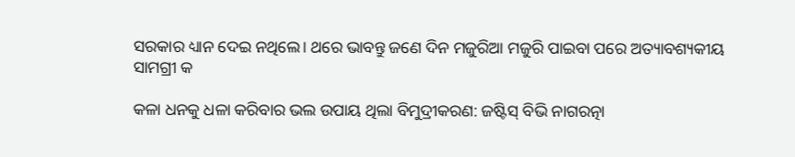ସରକାର ଧ୍ୟାନ ଦେଇ ନଥିଲେ। ଥରେ ଭାବନ୍ତୁ ଜଣେ ଦିନ ମଜୁରିଆ ମଜୁରି ପାଇବା ପରେ ଅତ୍ୟାବଶ୍ୟକୀୟ ସାମଗ୍ରୀ କ

କଳା ଧନକୁ ଧଳା କରିବାର ଭଲ ଉପାୟ ଥିଲା ବିମୁଦ୍ରୀକରଣ: ଜଷ୍ଟିସ୍ ବିଭି ନାଗରତ୍ନା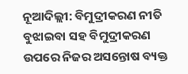ନୂଆଦିଲ୍ଲୀ: ବିମୁଦ୍ରୀକରଣ ନୀତି ବୁଝାଇବା ସହ ବିମୁଦ୍ରୀକରଣ ଉପରେ ନିଜର ଅସନ୍ତୋଷ ବ୍ୟକ୍ତ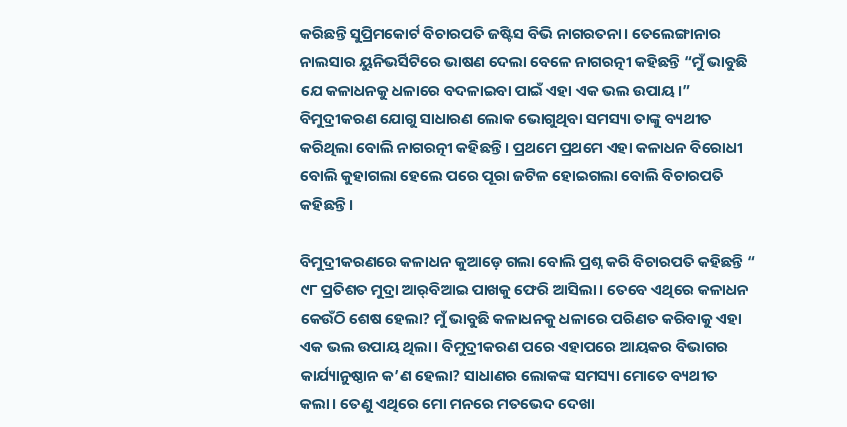କରିଛନ୍ତି ସୁପ୍ରିମକୋର୍ଟ ବିଚାରପତି ଜଷ୍ଟିସ ବିଭି ନାଗରତନା। ତେଲେଙ୍ଗାନାର ନାଲସାର ୟୁନିଭର୍ସିଟିରେ ଭାଷଣ ଦେଲା ବେଳେ ନାଗରତ୍ନୀ କହିଛନ୍ତି “ମୁଁ ଭାବୁଛି ଯେ କଳାଧନକୁ ଧଳାରେ ବଦଳାଇବା ପାଇଁ ଏହା ଏକ ଭଲ ଉପାୟ।” ବିମୁଦ୍ରୀକରଣ ଯୋଗୁ ସାଧାରଣ ଲୋକ ଭୋଗୁଥିବା ସମସ୍ୟା ତାଙ୍କୁ ବ୍ୟଥୀତ କରିଥିଲା ବୋଲି ନାଗରତ୍ନୀ କହିଛନ୍ତି। ପ୍ରଥମେ ପ୍ରଥମେ ଏହା କଳାଧନ ବିରୋଧୀ ବୋଲି କୁହାଗଲା ହେଲେ ପରେ ପୂରା ଜଟିଳ ହୋଇଗଲା ବୋଲି ବିଚାରପତି କହିଛନ୍ତି।

ବିମୁଦ୍ରୀକରଣରେ କଳାଧନ କୁଆଡ଼େ ଗଲା ବୋଲି ପ୍ରଶ୍ନ କରି ବିଚାରପତି କହିଛନ୍ତି “ ୯୮ ପ୍ରତିଶତ ମୁଦ୍ରା ଆର୍‌ବିଆଇ ପାଖକୁ ଫେରି ଆସିଲା। ତେବେ ଏଥିରେ କଳାଧନ କେଉଁଠି ଶେଷ ହେଲା? ମୁଁ ଭାବୁଛି କଳାଧନକୁ ଧଳାରେ ପରିଣତ କରିବାକୁ ଏହା ଏକ ଭଲ ଉପାୟ ଥିଲା। ବିମୁଦ୍ରୀକରଣ ପରେ ଏହାପରେ ଆୟକର ବିଭାଗର କାର୍ଯ୍ୟାନୁଷ୍ଠାନ କ’ଣ ହେଲା? ସାଧାଣର ଲୋକଙ୍କ ସମସ୍ୟା ମୋତେ ବ୍ୟଥୀତ କଲା। ତେଣୁ ଏଥିରେ ମୋ ମନରେ ମତଭେଦ ଦେଖା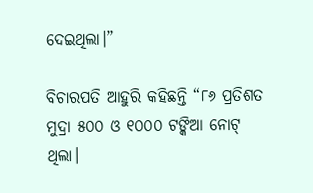ଦେଇଥିଲା।”

ବିଚାରପତି ଆହୁରି କହିଛନ୍ତି “୮୬ ପ୍ରତିଶତ ମୁଦ୍ରା ୫୦୦ ଓ ୧୦୦୦ ଟଙ୍କିଆ ନୋଟ୍ ଥିଲା।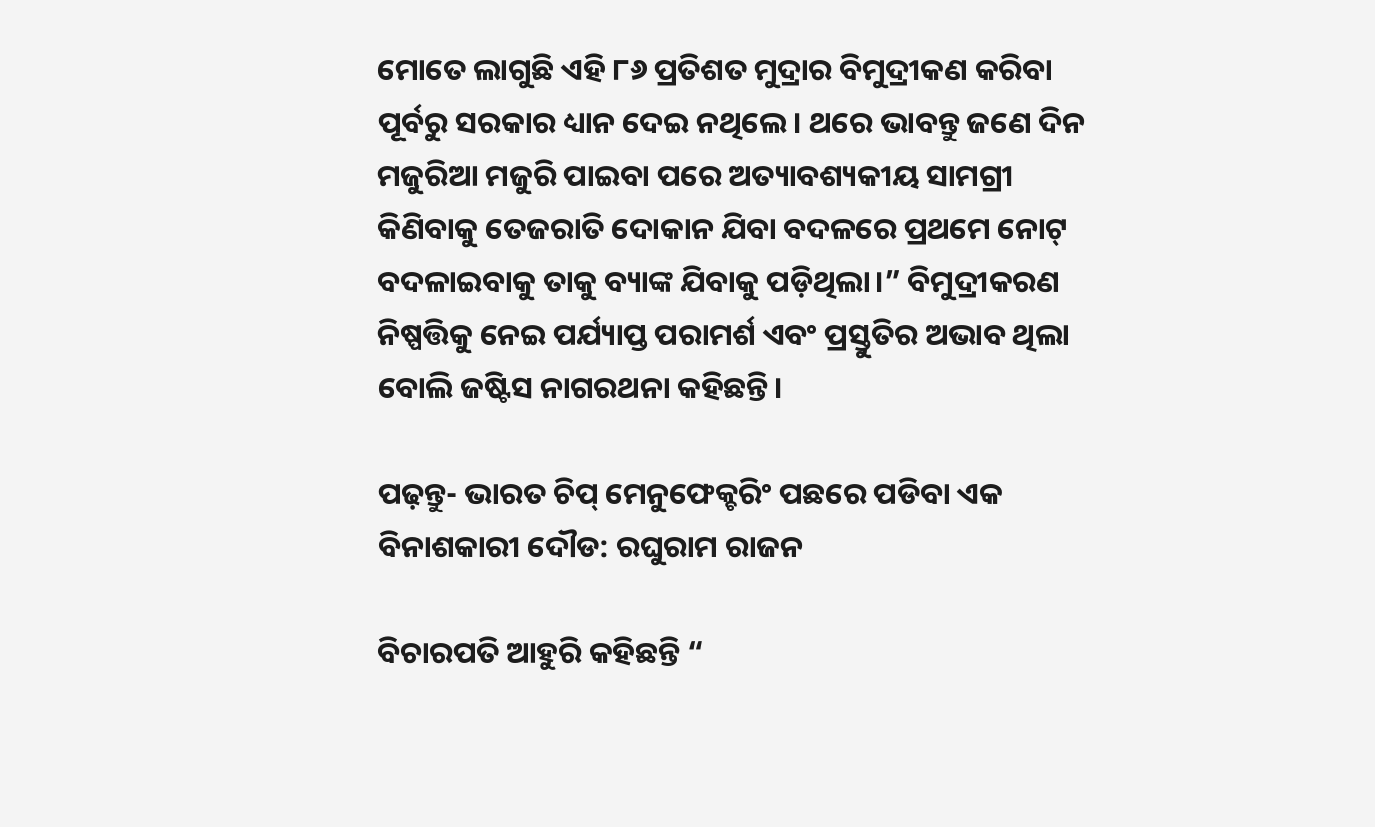ମୋତେ ଲାଗୁଛି ଏହି ୮୬ ପ୍ରତିଶତ ମୁଦ୍ରାର ବିମୁଦ୍ରୀକଣ କରିବା ପୂର୍ବରୁ ସରକାର ଧ୍ୟାନ ଦେଇ ନଥିଲେ। ଥରେ ଭାବନ୍ତୁ ଜଣେ ଦିନ ମଜୁରିଆ ମଜୁରି ପାଇବା ପରେ ଅତ୍ୟାବଶ୍ୟକୀୟ ସାମଗ୍ରୀ କିଣିବାକୁ ତେଜରାତି ଦୋକାନ ଯିବା ବଦଳରେ ପ୍ରଥମେ ନୋଟ୍ ବଦଳାଇବାକୁ ତାକୁ ବ୍ୟାଙ୍କ ଯିବାକୁ ପଡ଼ିଥିଲା।” ବିମୁଦ୍ରୀକରଣ ନିଷ୍ପତ୍ତିକୁ ନେଇ ପର୍ଯ୍ୟାପ୍ତ ପରାମର୍ଶ ଏବଂ ପ୍ରସ୍ତୁତିର ଅଭାବ ଥିଲା ବୋଲି ଜଷ୍ଟିସ ନାଗରଥନା କହିଛନ୍ତି।

ପଢ଼ନ୍ତୁ- ଭାରତ ଚିପ୍ ମେନୁଫେକ୍ଚରିଂ ପଛରେ ପଡିବା ଏକ ବିନାଶକାରୀ ଦୌଡ: ରଘୁରାମ ରାଜନ

ବିଚାରପତି ଆହୁରି କହିଛନ୍ତି “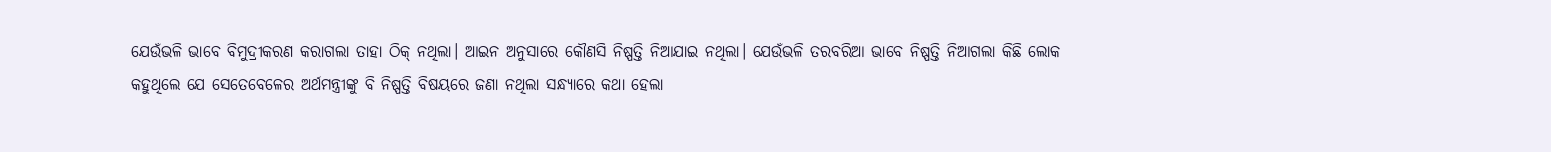ଯେଉଁଭଳି ଭାବେ ବିମୁଦ୍ରୀକରଣ କରାଗଲା ତାହା ଠିକ୍ ନଥିଲା। ଆଇନ ଅନୁସାରେ କୌଣସି ନିଷ୍ପତ୍ତି ନିଆଯାଇ ନଥିଲା। ଯେଉଁଭଳି ତରବରିଆ ଭାବେ ନିଷ୍ପତ୍ତି ନିଆଗଲା କିଛି ଲୋକ କହୁଥିଲେ ଯେ ସେତେବେଳେର ଅର୍ଥମନ୍ତ୍ରୀଙ୍କୁ ବି ନିଷ୍ପତ୍ତି ବିଷୟରେ ଜଣା ନଥିଲା ସନ୍ଧ୍ୟାରେ କଥା ହେଲା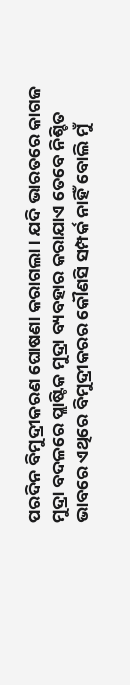ପରଦିନ ବିମୁଦ୍ରୀକରଣ ଘୋଷଣା କରାଗଲା। ଯଦି ଭାରତରେ କାଗଜ ମୁଦ୍ରା ବଦଳରେ ପ୍ଲାଷ୍ଟିକ ମୁଦ୍ରା ବ୍ୟବହାର କରାଯାଏ ତେବେ ନିଶ୍ଚିତ ଭାବରେ ଏଥିରେ ବିମୁଦ୍ରୀକରର କୌଣସି ସମ୍ପର୍କ ନାହିଁ ବୋଲି ମୁଁ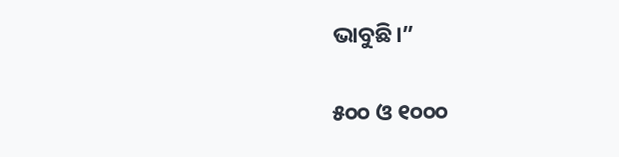ଭାବୁଛି।”

୫୦୦ ଓ ୧୦୦୦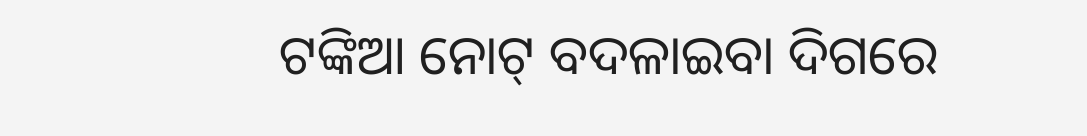ଟଙ୍କିଆ ନୋଟ୍ ବଦଳାଇବା ଦିଗରେ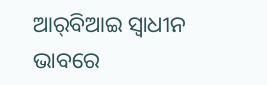ଆର୍‌ବିଆଇ ସ୍ୱାଧୀନ ଭାବରେ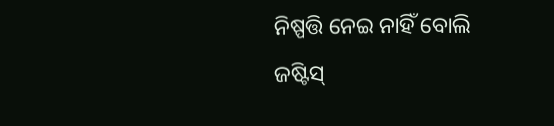ନିଷ୍ପତ୍ତି ନେଇ ନାହିଁ ବୋଲି ଜଷ୍ଟିସ୍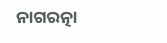ନାଗରତ୍ନା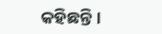କହିଛନ୍ତି।